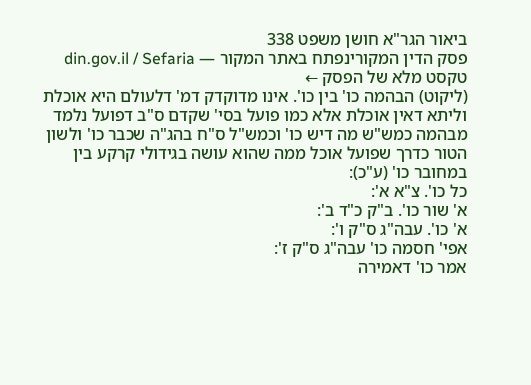ביאור הגר"א חושן משפט 338
פסק הדין המקורינפתח באתר המקור — din.gov.il / Sefaria
טקסט מלא של הפסק ←
(ליקוט) הבהמה כו' בין כו'. אינו מדוקדק דמ' דלעולם היא אוכלת וליתא דאין אוכלת אלא כמו פועל בסי' שקדם ס"ב דפועל נלמד מבהמה כמש"ש מה דיש כו' וכמש"ל ס"ח בהג"ה שכבר כו' ולשון הטור כדרך שפועל אוכל ממה שהוא עושה בגידולי קרקע בין במחובר כו' (ע"כ):
כל כו'. צ"א א':
א' שור כו'. ב"ק כ"ד ב':
א' כו'. עבה"ג ס"ק ו':
אפי' חסמה כו' עבה"ג ס"ק ז':
אמר כו' דאמירה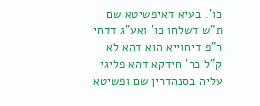כו'. בעיא דאיפשיטא שם ת"ש דשלחו כו' ואע"ג דדחי ר"פ דיחוייא הוא דהא לא ק"ל כר' חידקא דהא פליגי עליה בסנהדרין שם ופשיטא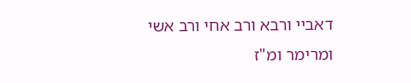דאביי ורבא ורב אחי ורב אשי ומרימר ומ"ז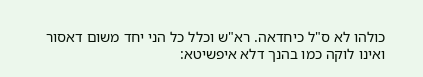כולהו לא ס"ל כיחדאה. רא"ש וכלל כל הני יחד משום דאסור ואינו לוקה כמו בהנך דלא איפשיטא: